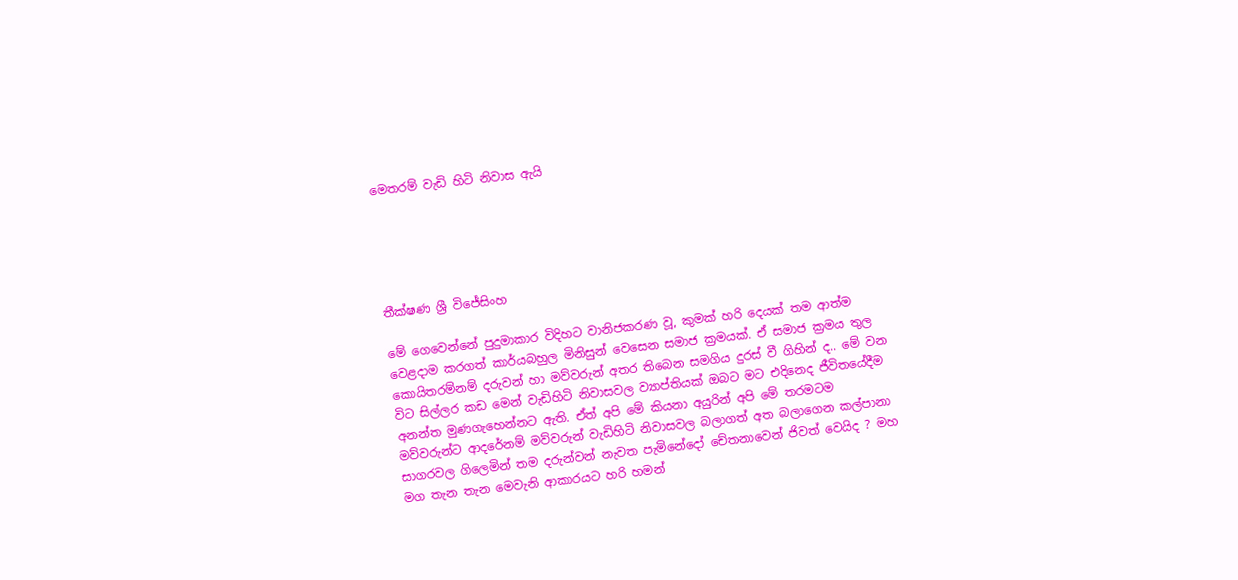මෙතරම් වැඩි හිටි නිවාස ඇයි





තීක්ෂණ ශ්‍රී විජේසිංහ

මේ ගෙවෙන්නේ පුදුමාකාර විදිහට වානිජකරණ වූ, කුමක් හරි දෙයක් තම ආත්ම වෙළදාම කරගත් කාර්යබහුල මිනිසුන් වෙසෙන සමාජ ක්‍රමයක්. ඒ සමාජ ක්‍රමය තුල කොයිතරම්නම් දරුවන් හා මව්වරුන් අතර තිබෙන සමගිය දුරස් වී ගිහින් ද.. මේ වන විට සිල්ලර කඩ මෙන් වැඩිහිටි නිවාසවල ව්‍යාප්තියක් ඔබට මට එදිනෙද ජීවිතයේදීම අනන්ත මුණගැහෙන්නට ඇති. ඒත් අපි මේ කියනා අයුරින් අපි මේ තරමටම මව්වරුන්ට ආදරේනම් මව්වරුන් වැඩිහිටි නිවාසවල බලාගත් අත බලාගෙන කල්පානා සාගරවල ගිලෙමින් තම දරුන්වන් නැවත පැමිනේදෝ චේතනාවෙන් ජිවත් වෙයිද ? මහ මග තැන තැන මෙවැනි ආකාරයට හරි හමන්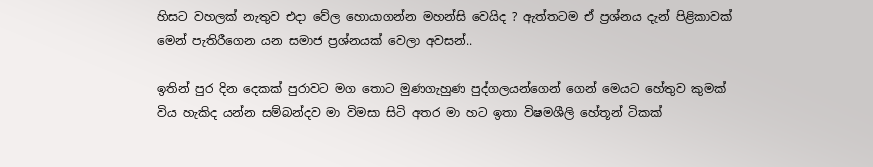හිසට වහලක් නැතුව එදා වේල හොයාගන්න මහන්සි වෙයිද ? ඇත්තටම ඒ ප්‍රශ්නය දැන් පිළිකාවක් මෙන් පැතිරීගෙන යන සමාජ ප්‍රශ්නයක් වෙලා අවසන්..

ඉතින් පුර දින දෙකක් පුරාවට මග තොට මුණගැහුණ පුද්ගලයන්ගෙන් ගෙන් මෙයට හේතුව කුමක් විය හැකිද යන්න සම්බන්දව මා විමසා සිටි අතර මා හට ඉතා විෂමශීලි හේතූන් ටිකක්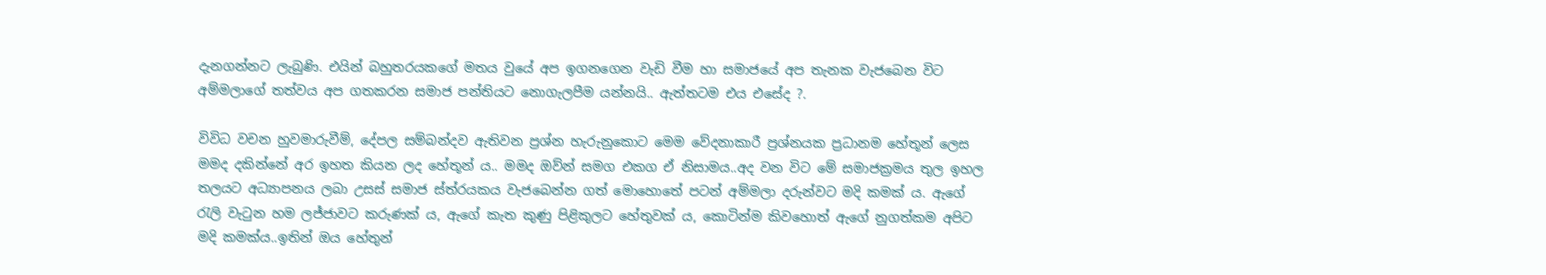දැනගන්නට ලැබුණි. එයින් බහුතරයකගේ මතය වුයේ අප ඉගනගෙන වැඩි වීම හා සමාජයේ අප තැනක වැජබෙන විට අම්මලාගේ තත්වය අප ගතකරන සමාජ පන්තියට නොගැලපීම යන්නයි.. ඇත්තටම එය එසේද ?.

විවිධ වචන හුවමාරුවීම්, දේපල සම්බන්දව ඇතිවන ප්‍රශ්න හැරුනුකොට මෙම වේදනාකාරී ප්‍රශ්නයක ප්‍රධානම හේතූන් ලෙස මමද දකින්නේ අර ඉහත කියන ලද හේතූන් ය.. මමද ඔව්න් සමග එකග ඒ නිසාමය..අද වන විට මේ සමාජක්‍රමය තුල ඉහල තලයට අධ්‍යාපනය ලබා උසස් සමාජ ස්ත්රයකය වැජබෙන්න ගත් මොහොතේ පටන් අම්මලා දරුන්වට මදි කමක් ය. ඇගේ රැලි වැටුන හම ලජ්ජාවට කරුණක් ය, ඇගේ කැත කුණු පිළිකුලට හේතුවක් ය, කොටින්ම කිවහොත් ඇගේ නුගත්කම අපිට මදි කමක්ය..ඉතින් ඔය හේතුන්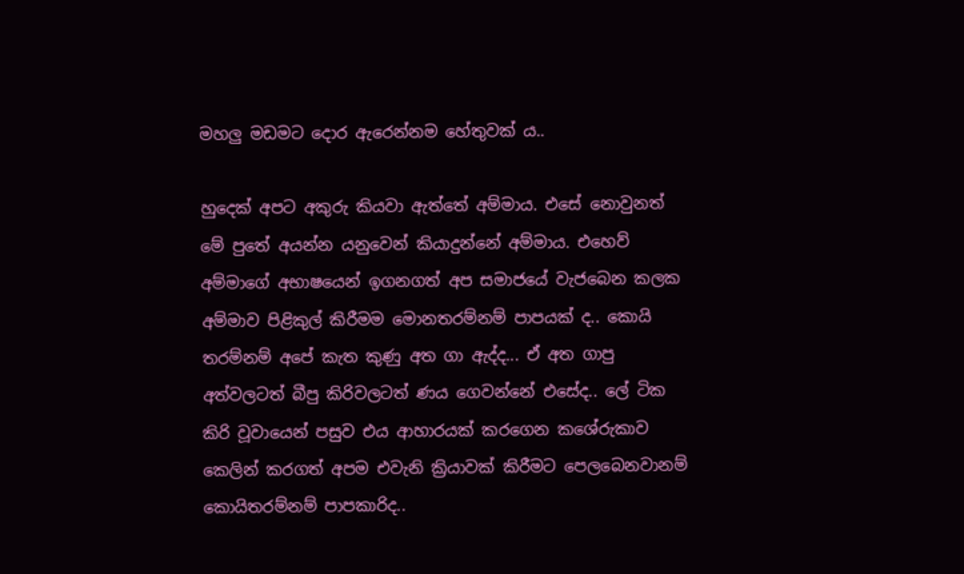මහලු මඩමට දොර ඇරෙන්නම හේතුවක් ය..

හුදෙක් අපට අකුරු කියවා ඇත්තේ අම්මාය. එසේ නොවුනත් මේ පුතේ අයන්න යනුවෙන් කියාදුන්නේ අම්මාය. එහෙව් අම්මාගේ අභාෂයෙන් ඉගනගත් අප සමාජයේ වැජබෙන කලක අම්මාව පිළිකුල් කිරීමම මොනතරම්නම් පාපයක් ද.. කොයි තරම්නම් අපේ කැත කුණු අත ගා ඇද්ද... ඒ අත ගාපු අත්වලටත් බීපු කිරිවලටත් ණය ගෙවන්නේ එසේද.. ලේ ටික කිරි වූවායෙන් පසුව එය ආහාරයක් කරගෙන කශේරුකාව කෙලින් කරගත් අපම එවැනි ක්‍රියාවක් කිරීමට පෙලබෙනවානම් කොයිතරම්නම් පාපකාරිද..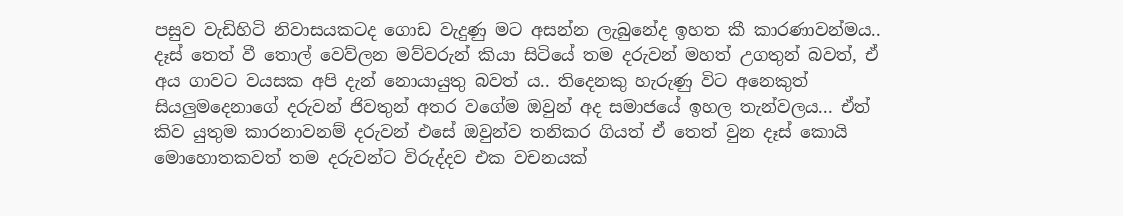පසුව වැඩිහිටි නිවාසයකටද ගොඩ වැදුණු මට අසන්න ලැබුනේද ඉහත කී කාරණාවන්මය.. දෑස් තෙත් වී තොල් වෙව්ලන මව්වරුන් කියා සිටියේ තම දරුවන් මහත් උගතුන් බවත්, ඒ අය ගාවට වයසක අපි දැන් නොයායුතු බවත් ය.. තිදෙනකු හැරුණු විට අනෙකුත් සියලුමදෙනාගේ දරුවන් ජිවතුන් අතර වගේම ඔවුන් අද සමාජයේ ඉහල තැන්වලය... ඒත් කිව යුතුම කාරනාවනම් දරුවන් එසේ ඔවුන්ව තනිකර ගියත් ඒ තෙත් වුන දෑස් කොයි මොහොතකවත් තම දරුවන්ට විරුද්දව එක වචනයක්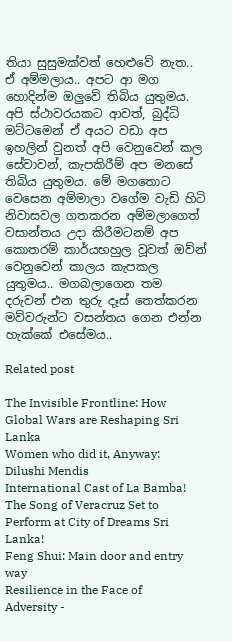තියා සුසුමක්වත් හෙළුවේ නැත.. ඒ අම්මලාය.. අපට ආ මග හොදින්ම ඔලුවේ තිබිය යුතුමය. අපි ස්ථාවරයකට ආවත්, බුද්ධි මට්ටමෙන් ඒ අයට වඩා අප ඉහලින් වුනත් අපි වෙනුවෙන් කල සේවාවන්, කැපකිරීම් අප මනසේ තිබිය යුතුමය. මේ මගතොට වෙසෙන අම්මාලා වගේම වැඩි හිටි නිවාසවල ගතකරන අම්මලාගෙත් වසාන්තය උදා කිරීමටනම් අප කොතරම් කාර්යභහුල වූවත් ඔව්න් වෙනුවෙන් කාලය කැපකල යුතුමය.. මගබලාගෙන තම දරුවන් එන තුරු දෑස් තෙත්කරන මව්වරුන්ට වසන්තය ගෙන එන්න හැක්කේ එසේමය..

Related post

The Invisible Frontline: How Global Wars are Reshaping Sri Lanka
Women who did it, Anyway: Dilushi Mendis
International Cast of La Bamba! The Song of Veracruz Set to Perform at City of Dreams Sri Lanka!
Feng Shui: Main door and entry way
Resilience in the Face of Adversity -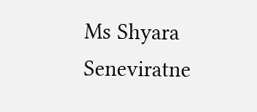Ms Shyara Seneviratne